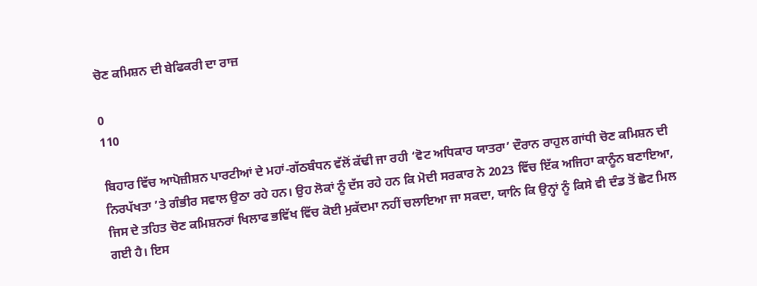ਚੋਣ ਕਮਿਸ਼ਨ ਦੀ ਬੇਫਿਕਰੀ ਦਾ ਰਾਜ਼

0
110

ਬਿਹਾਰ ਵਿੱਚ ਆਪੋਜ਼ੀਸ਼ਨ ਪਾਰਟੀਆਂ ਦੇ ਮਹਾਂ-ਗੱਠਬੰਧਨ ਵੱਲੋਂ ਕੱਢੀ ਜਾ ਰਹੀ ‘ਵੋਟ ਅਧਿਕਾਰ ਯਾਤਰਾ’ ਦੌਰਾਨ ਰਾਹੁਲ ਗਾਂਧੀ ਚੋਣ ਕਮਿਸ਼ਨ ਦੀ ਨਿਰਪੱਖਤਾ ’ਤੇ ਗੰਭੀਰ ਸਵਾਲ ਉਠਾ ਰਹੇ ਹਨ। ਉਹ ਲੋਕਾਂ ਨੂੰ ਦੱਸ ਰਹੇ ਹਨ ਕਿ ਮੋਦੀ ਸਰਕਾਰ ਨੇ 2023 ਵਿੱਚ ਇੱਕ ਅਜਿਹਾ ਕਾਨੂੰਨ ਬਣਾਇਆ, ਜਿਸ ਦੇ ਤਹਿਤ ਚੋਣ ਕਮਿਸ਼ਨਰਾਂ ਖਿਲਾਫ ਭਵਿੱਖ ਵਿੱਚ ਕੋਈ ਮੁਕੱਦਮਾ ਨਹੀਂ ਚਲਾਇਆ ਜਾ ਸਕਦਾ, ਯਾਨਿ ਕਿ ਉਨ੍ਹਾਂ ਨੂੰ ਕਿਸੇ ਵੀ ਦੰਡ ਤੋਂ ਛੋਟ ਮਿਲ ਗਈ ਹੈ। ਇਸ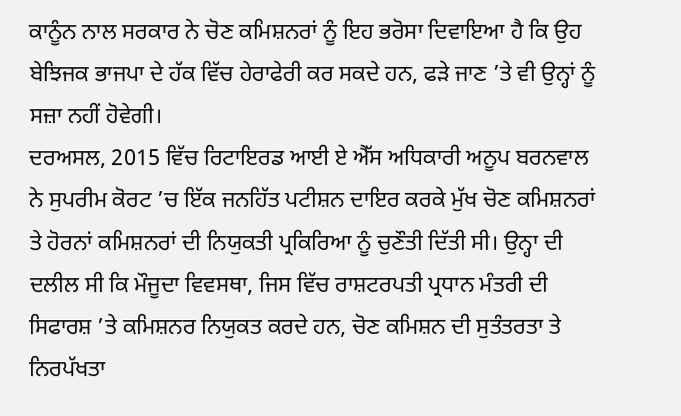ਕਾਨੂੰਨ ਨਾਲ ਸਰਕਾਰ ਨੇ ਚੋਣ ਕਮਿਸ਼ਨਰਾਂ ਨੂੰ ਇਹ ਭਰੋਸਾ ਦਿਵਾਇਆ ਹੈ ਕਿ ਉਹ ਬੇਝਿਜਕ ਭਾਜਪਾ ਦੇ ਹੱਕ ਵਿੱਚ ਹੇਰਾਫੇਰੀ ਕਰ ਸਕਦੇ ਹਨ, ਫੜੇ ਜਾਣ ’ਤੇ ਵੀ ਉਨ੍ਹਾਂ ਨੂੰ ਸਜ਼ਾ ਨਹੀਂ ਹੋਵੇਗੀ।
ਦਰਅਸਲ, 2015 ਵਿੱਚ ਰਿਟਾਇਰਡ ਆਈ ਏ ਐੱਸ ਅਧਿਕਾਰੀ ਅਨੂਪ ਬਰਨਵਾਲ ਨੇ ਸੁਪਰੀਮ ਕੋਰਟ ’ਚ ਇੱਕ ਜਨਹਿੱਤ ਪਟੀਸ਼ਨ ਦਾਇਰ ਕਰਕੇ ਮੁੱਖ ਚੋਣ ਕਮਿਸ਼ਨਰਾਂ ਤੇ ਹੋਰਨਾਂ ਕਮਿਸ਼ਨਰਾਂ ਦੀ ਨਿਯੁਕਤੀ ਪ੍ਰਕਿਰਿਆ ਨੂੰ ਚੁਣੌਤੀ ਦਿੱਤੀ ਸੀ। ਉਨ੍ਹਾ ਦੀ ਦਲੀਲ ਸੀ ਕਿ ਮੌਜੂਦਾ ਵਿਵਸਥਾ, ਜਿਸ ਵਿੱਚ ਰਾਸ਼ਟਰਪਤੀ ਪ੍ਰਧਾਨ ਮੰਤਰੀ ਦੀ ਸਿਫਾਰਸ਼ ’ਤੇ ਕਮਿਸ਼ਨਰ ਨਿਯੁਕਤ ਕਰਦੇ ਹਨ, ਚੋਣ ਕਮਿਸ਼ਨ ਦੀ ਸੁਤੰਤਰਤਾ ਤੇ ਨਿਰਪੱਖਤਾ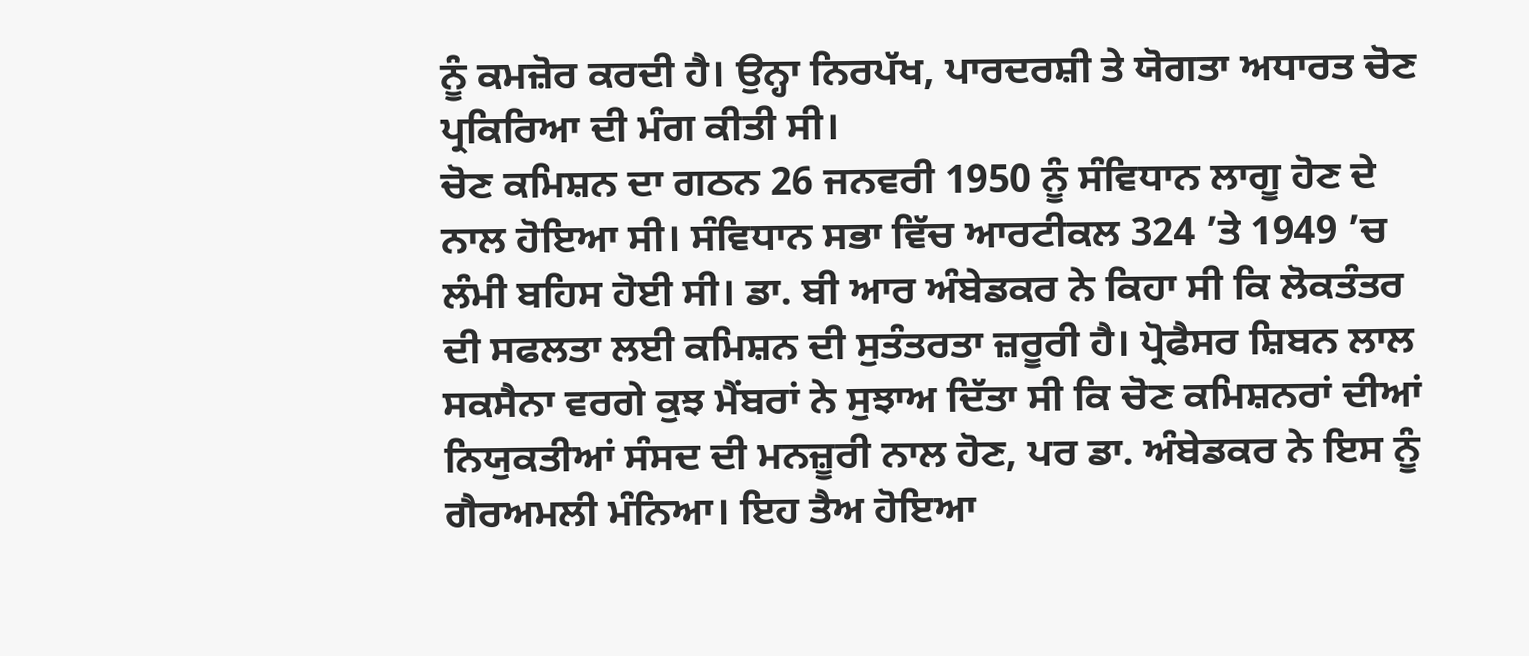ਨੂੰ ਕਮਜ਼ੋਰ ਕਰਦੀ ਹੈ। ਉਨ੍ਹਾ ਨਿਰਪੱਖ, ਪਾਰਦਰਸ਼ੀ ਤੇ ਯੋਗਤਾ ਅਧਾਰਤ ਚੋਣ ਪ੍ਰਕਿਰਿਆ ਦੀ ਮੰਗ ਕੀਤੀ ਸੀ।
ਚੋਣ ਕਮਿਸ਼ਨ ਦਾ ਗਠਨ 26 ਜਨਵਰੀ 1950 ਨੂੰ ਸੰਵਿਧਾਨ ਲਾਗੂ ਹੋਣ ਦੇ ਨਾਲ ਹੋਇਆ ਸੀ। ਸੰਵਿਧਾਨ ਸਭਾ ਵਿੱਚ ਆਰਟੀਕਲ 324 ’ਤੇ 1949 ’ਚ ਲੰਮੀ ਬਹਿਸ ਹੋਈ ਸੀ। ਡਾ. ਬੀ ਆਰ ਅੰਬੇਡਕਰ ਨੇ ਕਿਹਾ ਸੀ ਕਿ ਲੋਕਤੰਤਰ ਦੀ ਸਫਲਤਾ ਲਈ ਕਮਿਸ਼ਨ ਦੀ ਸੁਤੰਤਰਤਾ ਜ਼ਰੂਰੀ ਹੈ। ਪ੍ਰੋਫੈਸਰ ਸ਼ਿਬਨ ਲਾਲ ਸਕਸੈਨਾ ਵਰਗੇ ਕੁਝ ਮੈਂਬਰਾਂ ਨੇ ਸੁਝਾਅ ਦਿੱਤਾ ਸੀ ਕਿ ਚੋਣ ਕਮਿਸ਼ਨਰਾਂ ਦੀਆਂ ਨਿਯੁਕਤੀਆਂ ਸੰਸਦ ਦੀ ਮਨਜ਼ੂਰੀ ਨਾਲ ਹੋਣ, ਪਰ ਡਾ. ਅੰਬੇਡਕਰ ਨੇ ਇਸ ਨੂੰ ਗੈਰਅਮਲੀ ਮੰਨਿਆ। ਇਹ ਤੈਅ ਹੋਇਆ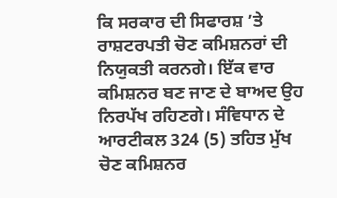ਕਿ ਸਰਕਾਰ ਦੀ ਸਿਫਾਰਸ਼ ’ਤੇ ਰਾਸ਼ਟਰਪਤੀ ਚੋਣ ਕਮਿਸ਼ਨਰਾਂ ਦੀ ਨਿਯੁਕਤੀ ਕਰਨਗੇ। ਇੱਕ ਵਾਰ ਕਮਿਸ਼ਨਰ ਬਣ ਜਾਣ ਦੇ ਬਾਅਦ ਉਹ ਨਿਰਪੱਖ ਰਹਿਣਗੇ। ਸੰਵਿਧਾਨ ਦੇ ਆਰਟੀਕਲ 324 (5) ਤਹਿਤ ਮੁੱਖ ਚੋਣ ਕਮਿਸ਼ਨਰ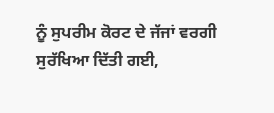ਨੂੰ ਸੁਪਰੀਮ ਕੋਰਟ ਦੇ ਜੱਜਾਂ ਵਰਗੀ ਸੁਰੱਖਿਆ ਦਿੱਤੀ ਗਈ,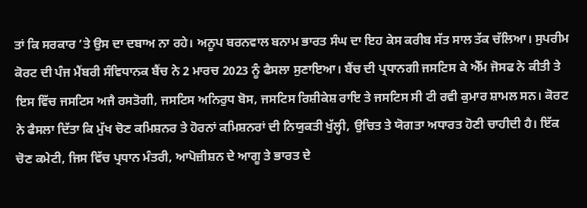ਤਾਂ ਕਿ ਸਰਕਾਰ ’ਤੇ ਉਸ ਦਾ ਦਬਾਅ ਨਾ ਰਹੇ। ਅਨੂਪ ਬਰਨਵਾਲ ਬਨਾਮ ਭਾਰਤ ਸੰਘ ਦਾ ਇਹ ਕੇਸ ਕਰੀਬ ਸੱਤ ਸਾਲ ਤੱਕ ਚੱਲਿਆ। ਸੁਪਰੀਮ ਕੋਰਟ ਦੀ ਪੰਜ ਮੈਂਬਰੀ ਸੰਵਿਧਾਨਕ ਬੈਂਚ ਨੇ 2 ਮਾਰਚ 2023 ਨੂੰ ਫੈਸਲਾ ਸੁਣਾਇਆ। ਬੈਂਚ ਦੀ ਪ੍ਰਧਾਨਗੀ ਜਸਟਿਸ ਕੇ ਐੱਮ ਜੋਸਫ ਨੇ ਕੀਤੀ ਤੇ ਇਸ ਵਿੱਚ ਜਸਟਿਸ ਅਜੈ ਰਸਤੋਗੀ, ਜਸਟਿਸ ਅਨਿਰੁਧ ਬੋਸ, ਜਸਟਿਸ ਰਿਸ਼ੀਕੇਸ਼ ਰਾਇ ਤੇ ਜਸਟਿਸ ਸੀ ਟੀ ਰਵੀ ਕੁਮਾਰ ਸ਼ਾਮਲ ਸਨ। ਕੋਰਟ ਨੇ ਫੈਸਲਾ ਦਿੱਤਾ ਕਿ ਮੁੱਖ ਚੋਣ ਕਮਿਸ਼ਨਰ ਤੇ ਹੋਰਨਾਂ ਕਮਿਸ਼ਨਰਾਂ ਦੀ ਨਿਯੁਕਤੀ ਖੁੱਲ੍ਹੀ, ਉਚਿਤ ਤੇ ਯੋਗਤਾ ਅਧਾਰਤ ਹੋਣੀ ਚਾਹੀਦੀ ਹੈ। ਇੱਕ ਚੋਣ ਕਮੇਟੀ, ਜਿਸ ਵਿੱਚ ਪ੍ਰਧਾਨ ਮੰਤਰੀ, ਆਪੋਜ਼ੀਸ਼ਨ ਦੇ ਆਗੂ ਤੇ ਭਾਰਤ ਦੇ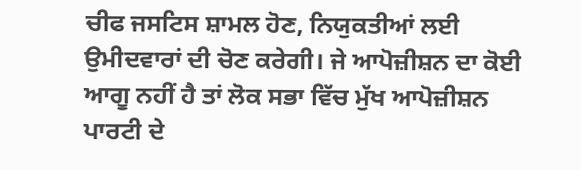ਚੀਫ ਜਸਟਿਸ ਸ਼ਾਮਲ ਹੋਣ, ਨਿਯੁਕਤੀਆਂ ਲਈ ਉਮੀਦਵਾਰਾਂ ਦੀ ਚੋਣ ਕਰੇਗੀ। ਜੇ ਆਪੋਜ਼ੀਸ਼ਨ ਦਾ ਕੋਈ ਆਗੂ ਨਹੀਂ ਹੈ ਤਾਂ ਲੋਕ ਸਭਾ ਵਿੱਚ ਮੁੱਖ ਆਪੋਜ਼ੀਸ਼ਨ ਪਾਰਟੀ ਦੇ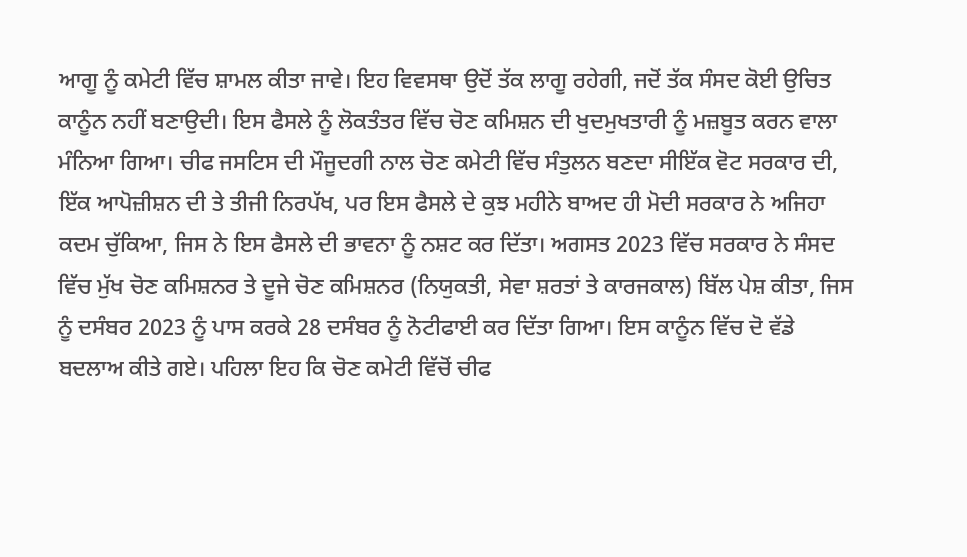ਆਗੂ ਨੂੰ ਕਮੇਟੀ ਵਿੱਚ ਸ਼ਾਮਲ ਕੀਤਾ ਜਾਵੇ। ਇਹ ਵਿਵਸਥਾ ਉਦੋਂ ਤੱਕ ਲਾਗੂ ਰਹੇਗੀ, ਜਦੋਂ ਤੱਕ ਸੰਸਦ ਕੋਈ ਉਚਿਤ ਕਾਨੂੰਨ ਨਹੀਂ ਬਣਾਉਦੀ। ਇਸ ਫੈਸਲੇ ਨੂੰ ਲੋਕਤੰਤਰ ਵਿੱਚ ਚੋਣ ਕਮਿਸ਼ਨ ਦੀ ਖੁਦਮੁਖਤਾਰੀ ਨੂੰ ਮਜ਼ਬੂਤ ਕਰਨ ਵਾਲਾ ਮੰਨਿਆ ਗਿਆ। ਚੀਫ ਜਸਟਿਸ ਦੀ ਮੌਜੂਦਗੀ ਨਾਲ ਚੋਣ ਕਮੇਟੀ ਵਿੱਚ ਸੰਤੁਲਨ ਬਣਦਾ ਸੀਇੱਕ ਵੋਟ ਸਰਕਾਰ ਦੀ, ਇੱਕ ਆਪੋਜ਼ੀਸ਼ਨ ਦੀ ਤੇ ਤੀਜੀ ਨਿਰਪੱਖ, ਪਰ ਇਸ ਫੈਸਲੇ ਦੇ ਕੁਝ ਮਹੀਨੇ ਬਾਅਦ ਹੀ ਮੋਦੀ ਸਰਕਾਰ ਨੇ ਅਜਿਹਾ ਕਦਮ ਚੁੱਕਿਆ, ਜਿਸ ਨੇ ਇਸ ਫੈਸਲੇ ਦੀ ਭਾਵਨਾ ਨੂੰ ਨਸ਼ਟ ਕਰ ਦਿੱਤਾ। ਅਗਸਤ 2023 ਵਿੱਚ ਸਰਕਾਰ ਨੇ ਸੰਸਦ ਵਿੱਚ ਮੁੱਖ ਚੋਣ ਕਮਿਸ਼ਨਰ ਤੇ ਦੂਜੇ ਚੋਣ ਕਮਿਸ਼ਨਰ (ਨਿਯੁਕਤੀ, ਸੇਵਾ ਸ਼ਰਤਾਂ ਤੇ ਕਾਰਜਕਾਲ) ਬਿੱਲ ਪੇਸ਼ ਕੀਤਾ, ਜਿਸ ਨੂੰ ਦਸੰਬਰ 2023 ਨੂੰ ਪਾਸ ਕਰਕੇ 28 ਦਸੰਬਰ ਨੂੰ ਨੋਟੀਫਾਈ ਕਰ ਦਿੱਤਾ ਗਿਆ। ਇਸ ਕਾਨੂੰਨ ਵਿੱਚ ਦੋ ਵੱਡੇ ਬਦਲਾਅ ਕੀਤੇ ਗਏ। ਪਹਿਲਾ ਇਹ ਕਿ ਚੋਣ ਕਮੇਟੀ ਵਿੱਚੋਂ ਚੀਫ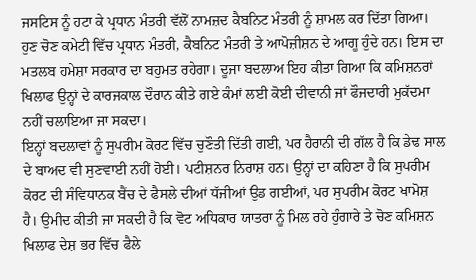ਜਸਟਿਸ ਨੂੰ ਹਟਾ ਕੇ ਪ੍ਰਧਾਨ ਮੰਤਰੀ ਵੱਲੋਂ ਨਾਮਜ਼ਦ ਕੈਬਨਿਟ ਮੰਤਰੀ ਨੂੰ ਸ਼ਾਮਲ ਕਰ ਦਿੱਤਾ ਗਿਆ। ਹੁਣ ਚੋਣ ਕਮੇਟੀ ਵਿੱਚ ਪ੍ਰਧਾਨ ਮੰਤਰੀ, ਕੈਬਨਿਟ ਮੰਤਰੀ ਤੇ ਆਪੋਜ਼ੀਸ਼ਨ ਦੇ ਆਗੂ ਹੁੰਦੇ ਹਨ। ਇਸ ਦਾ ਮਤਲਬ ਹਮੇਸ਼ਾ ਸਰਕਾਰ ਦਾ ਬਹੁਮਤ ਰਹੇਗਾ। ਦੂਜਾ ਬਦਲਾਅ ਇਹ ਕੀਤਾ ਗਿਆ ਕਿ ਕਮਿਸ਼ਨਰਾਂ ਖਿਲਾਫ ਉਨ੍ਹਾਂ ਦੇ ਕਾਰਜਕਾਲ ਦੌਰਾਨ ਕੀਤੇ ਗਏ ਕੰਮਾਂ ਲਈ ਕੋਈ ਦੀਵਾਨੀ ਜਾਂ ਫੌਜਦਾਰੀ ਮੁਕੱਦਮਾ ਨਹੀਂ ਚਲਾਇਆ ਜਾ ਸਕਦਾ।
ਇਨ੍ਹਾਂ ਬਦਲਾਵਾਂ ਨੂੰ ਸੁਪਰੀਮ ਕੋਰਟ ਵਿੱਚ ਚੁਣੌਤੀ ਦਿੱਤੀ ਗਈ, ਪਰ ਹੈਰਾਨੀ ਦੀ ਗੱਲ ਹੈ ਕਿ ਡੇਢ ਸਾਲ ਦੇ ਬਾਅਦ ਵੀ ਸੁਣਵਾਈ ਨਹੀਂ ਹੋਈ। ਪਟੀਸ਼ਨਰ ਨਿਰਾਸ਼ ਹਨ। ਉਨ੍ਹਾਂ ਦਾ ਕਹਿਣਾ ਹੈ ਕਿ ਸੁਪਰੀਮ ਕੋਰਟ ਦੀ ਸੰਵਿਧਾਨਕ ਬੈਂਚ ਦੇ ਫੈਸਲੇ ਦੀਆਂ ਧੱਜੀਆਂ ਉਡ ਗਈਆਂ, ਪਰ ਸੁਪਰੀਮ ਕੋਰਟ ਖਾਮੋਸ਼ ਹੈ। ਉਮੀਦ ਕੀਤੀ ਜਾ ਸਕਦੀ ਹੈ ਕਿ ਵੋਟ ਅਧਿਕਾਰ ਯਾਤਰਾ ਨੂੰ ਮਿਲ ਰਹੇ ਹੁੰਗਾਰੇ ਤੇ ਚੋਣ ਕਮਿਸ਼ਨ ਖਿਲਾਫ ਦੇਸ਼ ਭਰ ਵਿੱਚ ਫੈਲੇ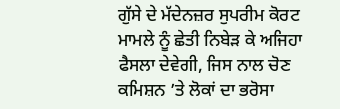ਗੁੱਸੇ ਦੇ ਮੱਦੇਨਜ਼ਰ ਸੁਪਰੀਮ ਕੋਰਟ ਮਾਮਲੇ ਨੂੰ ਛੇਤੀ ਨਿਬੇੜ ਕੇ ਅਜਿਹਾ ਫੈਸਲਾ ਦੇਵੇਗੀ, ਜਿਸ ਨਾਲ ਚੋਣ ਕਮਿਸ਼ਨ ’ਤੇ ਲੋਕਾਂ ਦਾ ਭਰੋਸਾ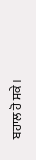ਬਹਾਲ ਹੋ ਸਕੇ।